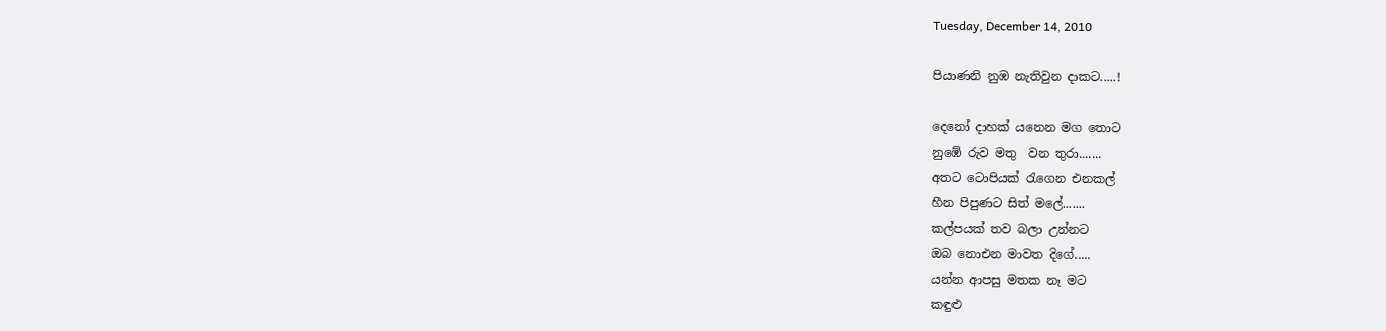Tuesday, December 14, 2010

පියාණනි නුඹ නැතිවුන දාකට.....!

දෙනෝ දාහක් යනෙන මග තොට
නුඹේ රුව මතු  වන තුරා.......
අතට ටොපියක් රැගෙන එනකල්
හීන පිපුණට සිත් මලේ.......
කල්පයක් තව බලා උන්නට
ඔබ නොඑන මාවත දිගේ.....
යන්න ආපසු මතක නෑ මට
කඳුළු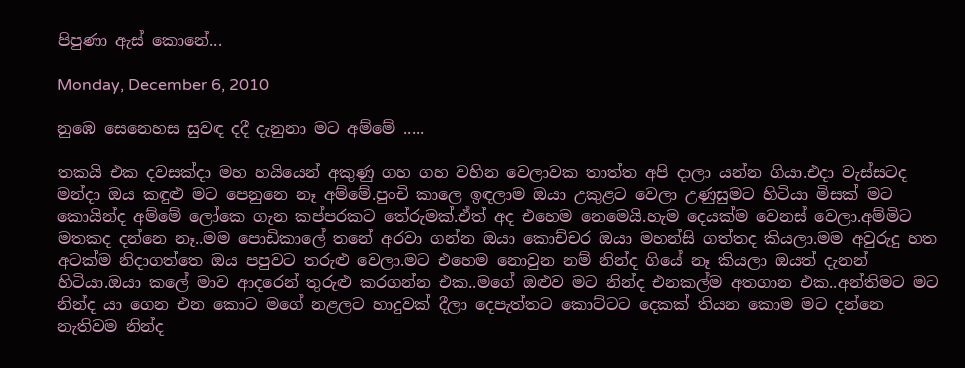පිපුණා ඇස් කොනේ...

Monday, December 6, 2010

නු‍ඹෙ සෙනෙහස සුවඳ දදී දැනුනා මට අම්මේ .....

තකයි එක දවසක්දා මහ හයියෙන් අකුණු ගහ ගහ වහින වෙලාවක තාත්ත අපි දාලා යන්න ගියා.එදා වැස්සටද මන්දා ඔය කඳුළු මට පෙනුනෙ නෑ අම්මේ.පුංචි කාලෙ ඉඳලාම ඔයා උකුළට වෙලා උණුසුමට හිටියා මිසක් මට කොයින්ද අම්මේ ලෝකෙ ගැන කප්පරකට තේරුමක්.ඒත් අද එහෙම නෙමෙයි.හැම දෙයක්ම වෙනස් වෙලා.අම්මිට මතකද දන්නෙ නෑ..මම පොඩිකාලේ තනේ අරවා ගන්න ඔයා කොච්චර ඔයා මහන්සි ගත්තද කියලා.මම අවුරුදු හත අටක්ම නිදාගත්තෙ ඔය පපුවට තරුළු වෙලා.මට එහෙම නොවුන නම් නින්ද ගියේ නෑ කියලා ඔයත් දැනන් හිටියා.ඔයා කලේ මාව ආදරෙන් තුරුළු කරගන්න එක..මගේ ඔළුව ම‍ට නින්ද එනකල්ම අතගාන එක..අන්තිමට මට නින්ද යා ගෙන එන කොට මගේ නළලට හාදුවක් දීලා දෙපැත්තට කොට්ටට දෙකක් තියන කොම මට දන්නෙ නැතිවම නින්ද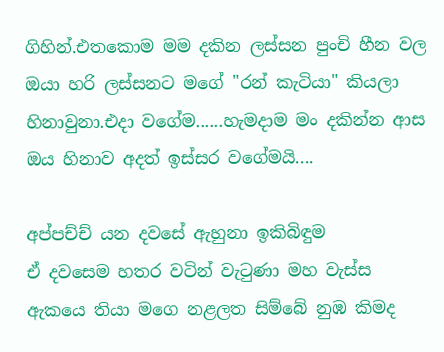ගිහින්.එතකොම මම දකින ලස්සන පුංචි හීන වල ඔයා හරි ලස්සනට මගේ "රන් කැටියා" කියලා හිනාවුනා.එදා වගේම......හැමදාම මං දකින්න ආස ඔය හිනාව අදත් ඉස්සර වගේමයි....

අප්පච්ච් යන දවසේ ඇහුනා ඉකිබිඳුම
ඒ ද‍වසෙම හතර වටින් වැටුණා මහ වැස්ස
ඇකයෙ තියා මගෙ නළලත සිම්බේ නුඹ කිමද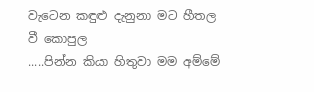වැටෙන කඳුළු දැනුනා මට හීතල වී කොපුල
.....පින්න කියා හිතුවා මම අම්මේ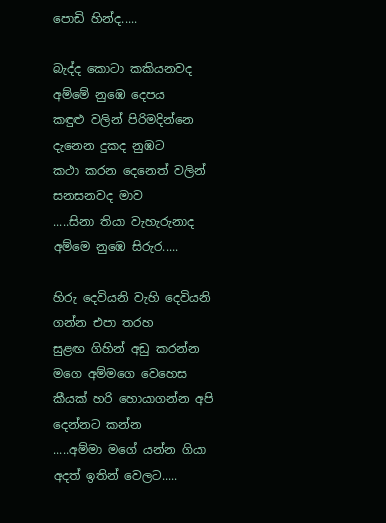පොඩි හින්ද.....

බැද්ද කොටා කකියනවද අම්මේ නුඹෙ දෙපය
කඳුළු වලින් පිරිමදින්නෙ දැනෙන දුකද නුඹට
කථා කරන දෙනෙත් වලින් සනසනවද මාව
.....සිනා තියා වැහැරුනාද අම්මෙ නුඹෙ සිරුර.....

හිරු දෙවියනි වැහි දෙවියනි ගන්න එපා තරහ
සුළඟ ගිහින් අඩු කරන්න මගෙ අම්මගෙ වෙහෙස
කීයක් හරි හොයාගන්න අපි දෙන්නට කන්න
.....අම්මා මගේ යන්න ගියා අදත් ඉතින් වෙලට.....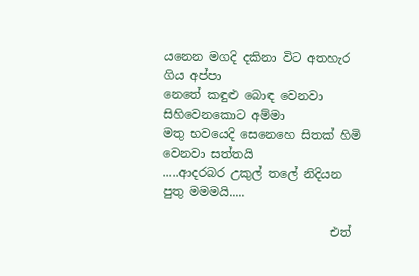යනෙන මගදි දකිනා විට අතහැර ගිය අප්පා
නෙතේ කඳුළු බොඳ වෙනවා සිහිවෙනකොට අම්මා
මතු භවයෙදි සෙනෙහෙ සිතක් හිමි වෙනවා සත්තයි
.....ආදරබර උකුල් තලේ නිදියන පුතු මමමයි.....

                            එත්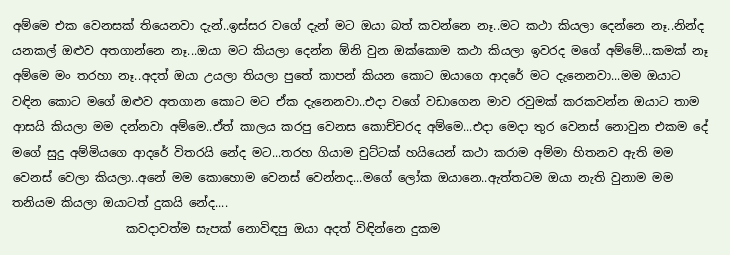අම්මෙ එක වෙනසක් තියෙනවා දැන්..ඉස්සර වගේ දැන් මට ඔයා බත් කවන්නෙ නෑ..මට කථා කියලා දෙන්නෙ නෑ..නින්ද යනකල් ඔළුව අතගාන්නෙ නෑ...ඔයා මට කියලා දෙන්න ඕනි වුන ඔක්කොම කථා කියලා ඉවරද මගේ අම්මේ...කමක් නෑ අම්මෙ මං තරහා නෑ..අදත් ඔයා උයලා තියලා පුතේ කාපන් කියන කොට ඔයාගෙ ආදරේ මට දැනෙනවා...මම ඔයාට වඳින කොට මගේ ඔළුව අතගාන කොට මට ඒක දැනෙනවා..එදා වගේ වඩාගෙන මාව රවුමක් කරකවන්න ඔයාට තාම ආසයි කියලා මම දන්නවා අම්මෙ..ඒත් කාලය කරපු වෙනස කොච්චරද අම්මෙ...එදා මෙදා තුර වෙනස් නොවුන එකම දේ මගේ සුදු අම්මියගෙ ආදරේ විතරයි නේද මට...තරහ ගියාම චුට්ටක් හයියෙන් කථා කරාම අම්මා හිතනව ඇති මම වෙනස් වෙලා කියලා..අනේ මම කොහොම වෙනස් වෙන්නද...මගේ ලෝක ඔයානෙ..ඇත්තටම ඔයා නැති වුනාම මම තනියම කියලා ඔයාටත් දුකයි නේද....
                   කවදාවත්ම සැපක් නොවිඳපු ඔයා අදත් විඳින්නෙ දුකම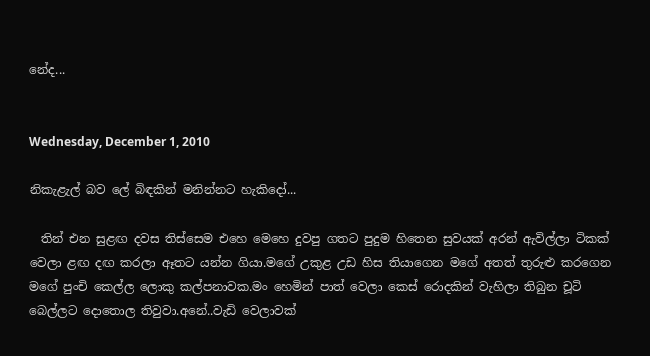නේද...


Wednesday, December 1, 2010

නිකැළැල් බව ලේ බිඳකින් මනින්නට හැකිදෝ...

  තින් එන සුළඟ දවස තිස්සෙම එහෙ මෙහෙ දුවපු ගතට පුදුම හිතෙන සුවයක් අරන් ඇවිල්ලා ටිකක් වෙලා ළඟ දඟ කරලා ඈතට යන්න ගියා.මගේ උකුළ උඩ හිස තියාගෙන මගේ අතත් තුරුළු කරගෙන මගේ පුංචි කෙල්ල ලොකු කල්පනාවක.මං හෙමින් පාත් වෙලා කෙස් රොදකින් වැහිලා තිබුන චූටි බෙල්ලට දොතොල තිවුවා.අනේ..වැඩි වෙලාවක්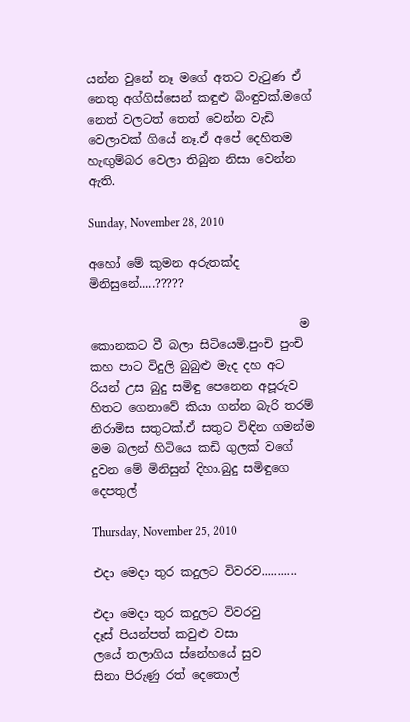යන්න වුනේ නෑ මගේ අතට වැටුණ ඒ නෙතු අග්ගිස්සෙන් කඳුළු බිංඳුවක්.මගේ නෙත් වලටත් තෙත් වෙන්න වැඩි වෙලාවක් ගියේ නෑ.ඒ අපේ දෙහිතම හැඟුම්බර වෙලා තිබුන නිසා වෙන්න ඇති.

Sunday, November 28, 2010

අහෝ මේ කුමන අරුතක්ද මිනිසුනේ.....?????

                                   ම කොනකට වී බලා සිටියෙමි.පුංචි පුංචි කහ පාට විදුලි බුබුළු මැද දහ අට රියන් උස බුදු සමිඳු පෙනෙන අපූරුව හිතට ගෙනාවේ කියා ගන්න බැරි තරම් නිරාමිස සතුටක්.ඒ සතුට විඳින ගමන්ම මම බලන් හිටියෙ කඩි ගුලක් වගේ දුවන මේ මිනිසුන් දිහා.බුදු සමිඳුගෙ දෙපතුල්

Thursday, November 25, 2010

එදා මෙදා තුර කදුලට විවරව...........

එදා මෙදා තුර කදුලට විවරවු
දෑස් පියන්පත් කවුළු වසා
ලයේ තලාගිය ‍ස්නේහයේ සුව
සිනා පිරුණු රත් දෙතොල්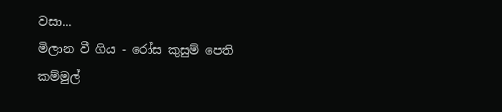වසා...
මිලාන වී ගිය - රෝස කුසුම් පෙති
කම්මුල්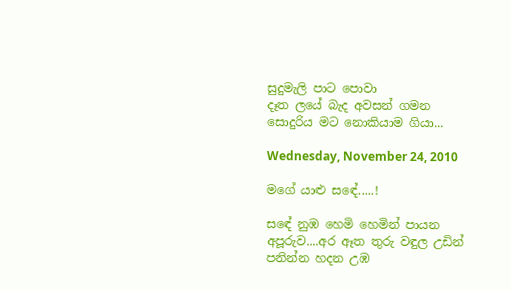සුදුමැලි පාට පොවා
දෑත ලයේ බැද අවසන් ගමන
සොදුරිය මට‍ නොකියාම ගියා...

Wednesday, November 24, 2010

මගේ යාළු සඳේ.....!

සඳේ නුඹ ‍හෙමි හෙමින් පායන අපූරුව....අර ඈත තුරු වඳුල උඩින් පනින්න හදන උඹ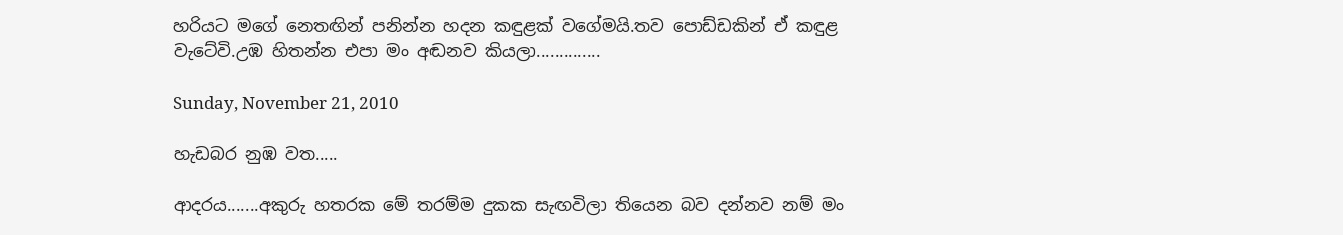හරියට මගේ නෙතඟින් පනින්න හදන කඳුළක් වගේමයි.තව පොඩ්ඩකින් ඒ කඳුළ වැටේවි.උඹ හිතන්න එපා මං අඬනව කියලා..............

Sunday, November 21, 2010

හැඩබර නුඹ වත.....

ආදරය.......අකුරු හතරක මේ තරම්ම දුකක සැඟවිලා ති‍යෙන බව දන්නව නම් මං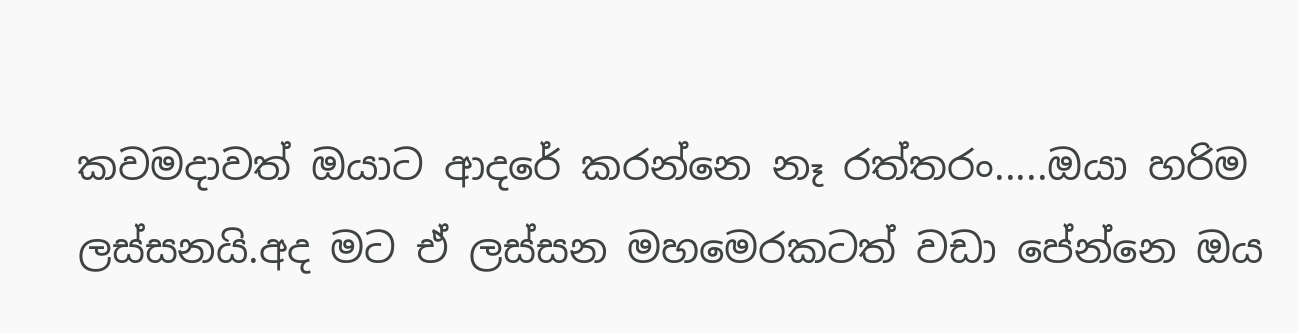කවමදාවත් ඔයාට ආදරේ කරන්නෙ නෑ රත්තරං.....ඔයා හරිම ලස්සනයි.අද මට ඒ ලස්සන මහමෙරකටත් වඩා පේන්නෙ ඔය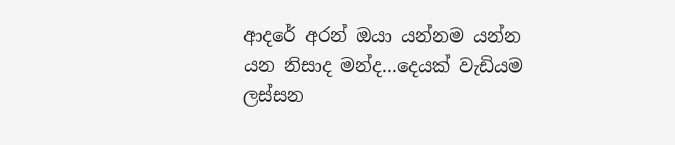ආද‍රේ අරන් ඔයා යන්නම යන්න යන නිසාද මන්ද...දෙයක් වැඩියම ලස්සන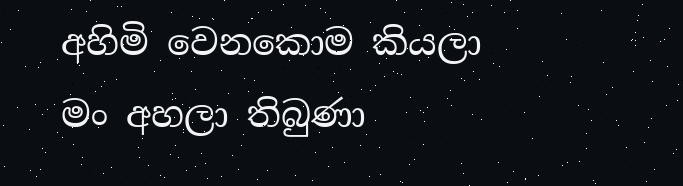අහිමි වෙනකොම කියලා මං අහලා තිබුණා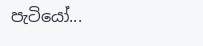පැටියෝ...